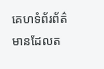គេហទំព័រព័ត៌មានដែលត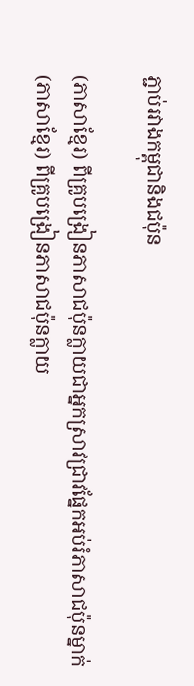ភ្ជាប់រវាងកម្ពុជានិងជប៉ុន

(ភាសាខ្មែរ) ពីគ្រូបង្រៀនភាសាជប៉ុនក្លាយជាអ្នកស្រាវជ្រាវផ្នែកអប់រំភាសាជប៉ុនម្នាក់
(ភាសាខ្មែរ) ពីគ្រូបង្រៀនភាសាជប៉ុនក្លាយ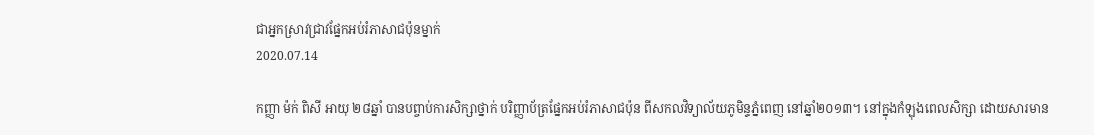ជាអ្នកស្រាវជ្រាវផ្នែកអប់រំភាសាជប៉ុនម្នាក់
2020.07.14

កញ្ញា ម៉ក់ ពិសី អាយុ ២៨ឆ្នាំ បានបព្ចាប់ការសិក្សាថ្នាក់ បរិញ្ញាប័ត្រផ្នែកអប់រំភាសាជប៉ុន ពីសកលវិទ្យាល័យភូមិន្ទភ្នំពេញ នៅឆ្នាំ២០១៣។ នៅក្នុងកំឡុងពេលសិក្សា ដោយសារមាន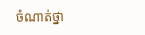ចំណាត់ថ្នា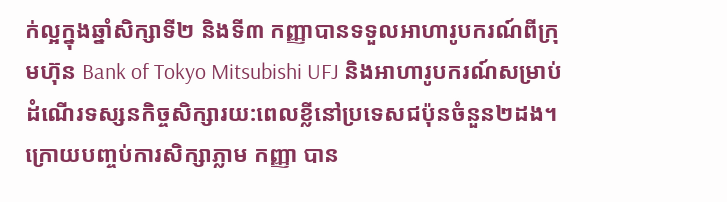ក់ល្អក្នុងឆ្នាំសិក្សាទី២ និងទី៣ កញ្ញាបានទទួលអាហារូបករណ៍ពីក្រុមហ៊ុន Bank of Tokyo Mitsubishi UFJ និងអាហារូបករណ៍សម្រាប់ដំណើរទស្សនកិច្ចសិក្សារយ:ពេលខ្លីនៅប្រទេសជប៉ុនចំនួន២ដង។ ក្រោយបញ្ចប់ការសិក្សាភ្លាម កញ្ញា បាន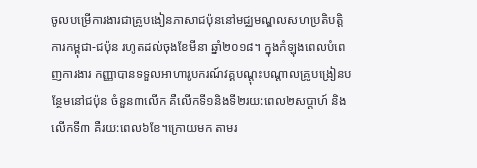ចូលបម្រើការងារជាគ្រូបងៀនភាសាជប៉ុននៅមជ្ឈមណ្ឌលសហប្រតិបត្តិការកម្ពុជា-ជប៉ុន រហូតដល់ចុងខែមីនា ឆ្នាំ២០១៨។ ក្នុងកំឡុងពេលបំពេញការងារ កញ្ញាបានទទួលអាហារូបករណ៍វគ្គបណ្តុះបណ្តាលគ្រូបង្រៀនបន្ថែមនៅជប៉ុន ចំនួន៣លើក គឺលើកទី១និងទី២រយ:ពេល២សប្តាហ៍ និងលើកទី៣ គឺរយ:ពេល៦ខែ។ក្រោយមក តាមរ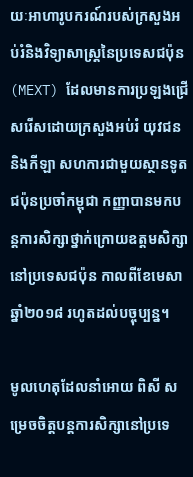យៈអាហារូបករណ៍របស់ក្រសួងអប់រំនិងវិទ្យាសាស្រ្តនៃប្រទេសជប៉ុន (MEXT) ដែលមានការប្រឡងជ្រើសរើសដោយក្រសួងអប់រំ យុវជននិងកីឡា សហការជាមួយស្ថានទូតជប៉ុនប្រចាំកម្ពុជា កញ្ញាបានមកបន្តការសិក្សាថ្នាក់ក្រោយឧត្តមសិក្សានៅប្រទេសជប៉ុន កាលពីខែមេសា ឆ្នាំ២០១៨ រហូតដល់បច្ចុប្បន្ន។

មូលហេតុដែលនាំអោយ ពិសី សម្រេចចិត្តបន្តការសិក្សានៅប្រទេ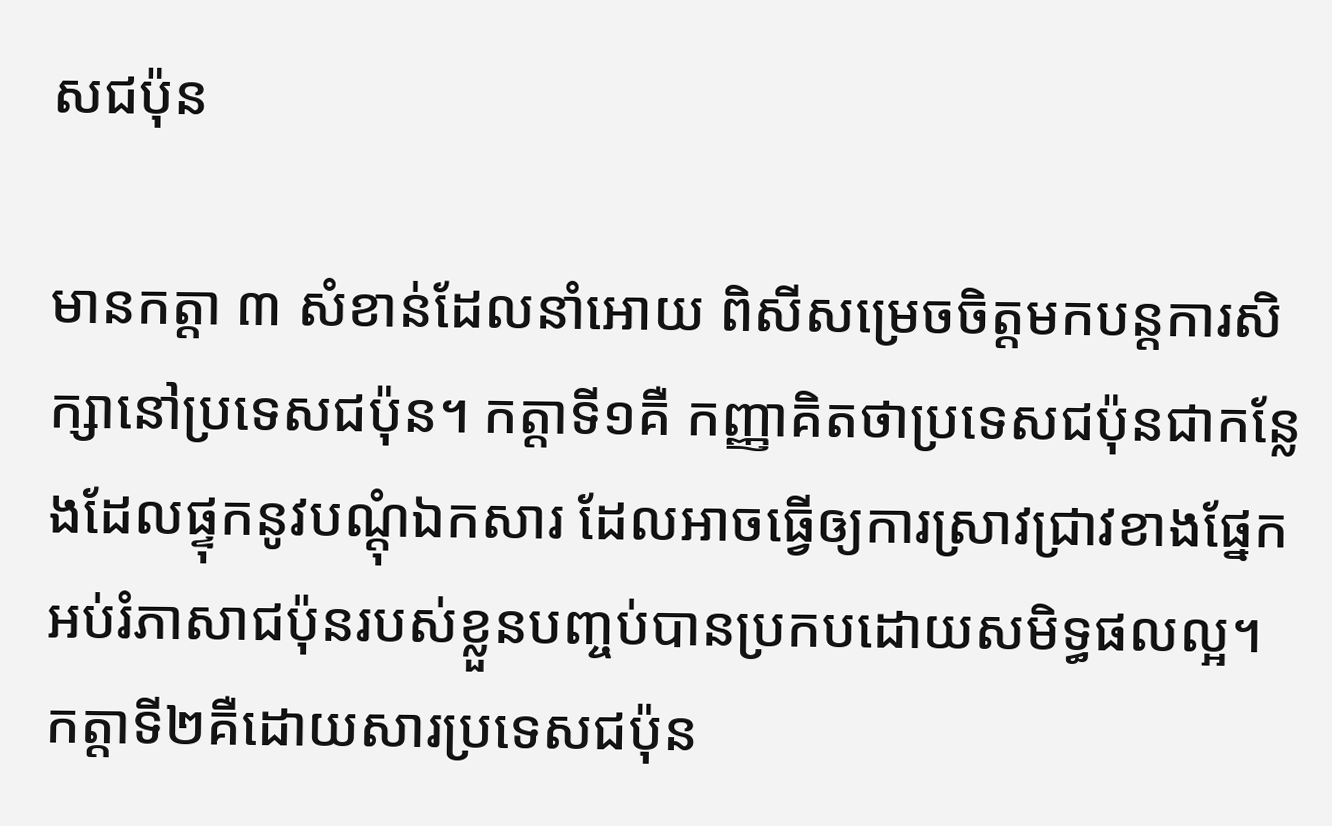សជប៉ុន

មានកត្តា ៣ សំខាន់ដែលនាំអោយ ពិសីសម្រេចចិត្តមកបន្តការសិក្សានៅប្រទេសជប៉ុន។ កត្តាទី១គឺ កញ្ញាគិតថាប្រទេសជប៉ុនជាកន្លែងដែលផ្ទុកនូវបណ្តុំឯកសារ ដែលអាចធ្វើឲ្យការស្រាវជ្រាវខាងផ្នែកអប់រំភាសាជប៉ុនរបស់ខ្លួនបញ្ចប់បានប្រកបដោយសមិទ្ធផលល្អ។ កត្តាទី២គឺដោយសារប្រទេសជប៉ុន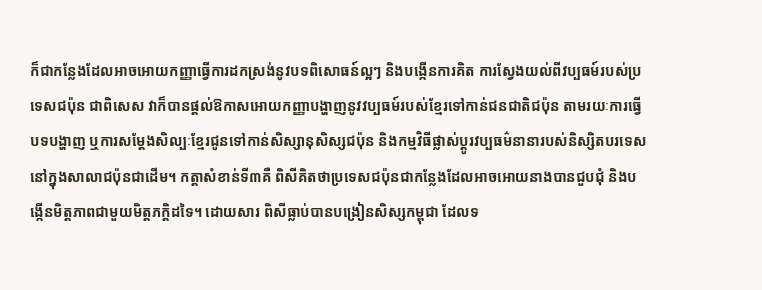ក៏ជាកន្លែងដែលអាចអោយកញ្ញាធ្វើការដកស្រង់នូវបទពិសោធន៍ល្អៗ និងបង្កើនការគិត ការស្វែងយល់ពីវប្បធម៍របស់ប្រទេសជប៉ុន ជាពិសេស វាក៏បានផ្តល់ឱកាសអោយកញ្ញាបង្ហាញនូវវប្បធម៍របស់ខ្មែរទៅកាន់ជនជាតិជប៉ុន តាមរយៈការធ្វើបទបង្ហាញ ឬការសម្តែងសិល្បៈខ្មែរជូនទៅកាន់សិស្សានុសិស្សជប៉ុន និងកម្មវិធីផ្លាស់ប្តូរវប្បធម៌នានារបស់និស្សិតបរទេសនៅក្នុងសាលាជប៉ុនជាដើម។ កត្តាសំខាន់ទី៣គឺ ពិសីគិតថាប្រទេសជប៉ុនជាកន្លែងដែលអាចអោយនាងបានជួបជុំ និងបង្កើនមិត្តភាពជាមួយមិត្តភក្តិដទៃ។ ដោយសារ ពិសីធ្លាប់បានបង្រៀនសិស្សកម្ពុជា ដែលទ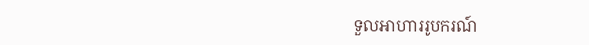ទួលអាហាររូបករណ៍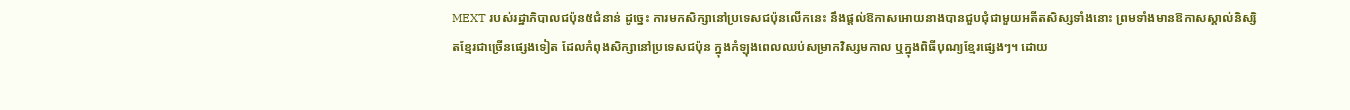MEXT របស់រដ្ឋាភិបាលជប៉ុន៥ជំនាន់ ដូច្នេះ ការមកសិក្សានៅប្រទេសជប៉ុនលើកនេះ នឹងផ្តល់ឱកាសអោយនាងបានជួបជុំជាមួយអតីតសិស្សទាំងនោះ ព្រមទាំងមានឱកាសស្គាល់និស្សិតខ្មែរជាច្រើនផ្សេងទៀត ដែលកំពុងសិក្សានៅប្រទេសជប៉ុន ក្នុងកំឡុងពេលឈប់សម្រាកវិស្សមកាល ឬក្នុងពិធីបុណ្យខ្មែរផ្សេងៗ។ ដោយ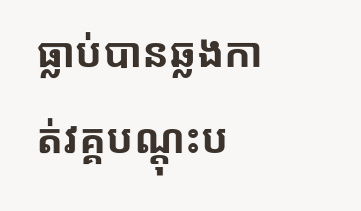ធ្លាប់បានឆ្លងកាត់វគ្គបណ្តុះប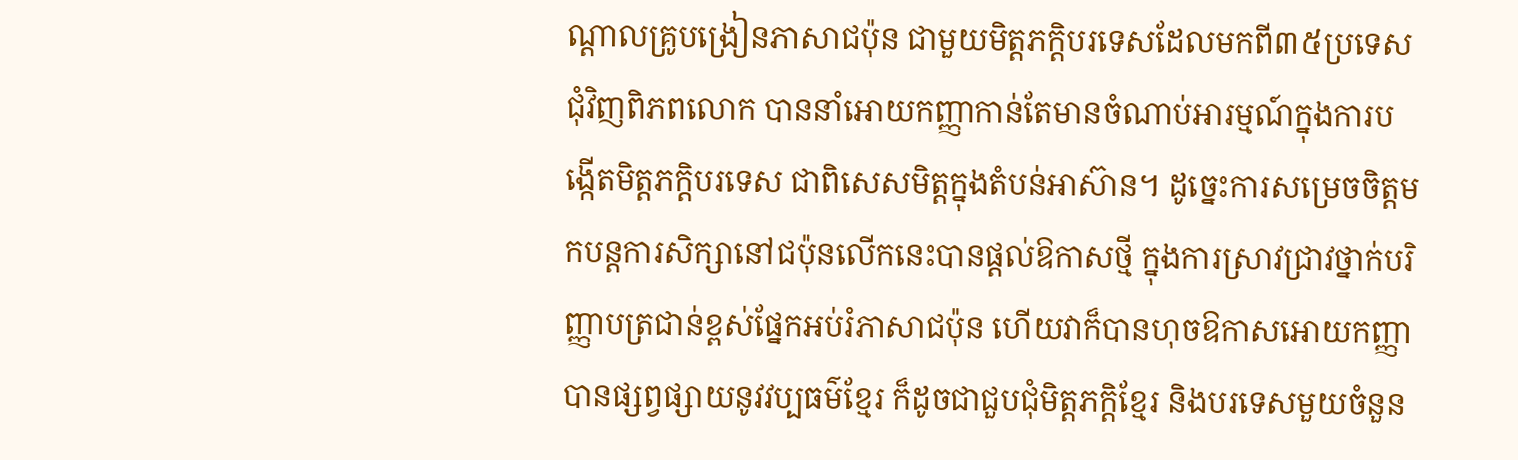ណ្តាលគ្រូបង្រៀនភាសាជប៉ុន ជាមួយមិត្តភក្តិបរទេសដែលមកពី៣៥ប្រទេសជុំវិញពិភពលោក បាននាំអោយកញ្ញាកាន់តែមានចំណាប់អារម្មណ៍ក្នុងការបង្កើតមិត្តភក្តិបរទេស ជាពិសេសមិត្តក្នុងតំបន់អាស៊ាន។ ដូច្នេះការសម្រេចចិត្តមកបន្តការសិក្សានៅជប៉ុនលើកនេះបានផ្តល់ឱកាសថ្មី ក្នុងការស្រាវជ្រាវថ្នាក់បរិញ្ញាបត្រជាន់ខ្ពស់ផ្នែកអប់រំភាសាជប៉ុន ហើយវាក៏បានហុចឱកាសអោយកញ្ញាបានផ្សព្វផ្សាយនូវវប្បធម៌ខ្មែរ ក៏ដូចជាជួបជុំមិត្តភក្តិខ្មែរ និងបរទេសមួយចំនួន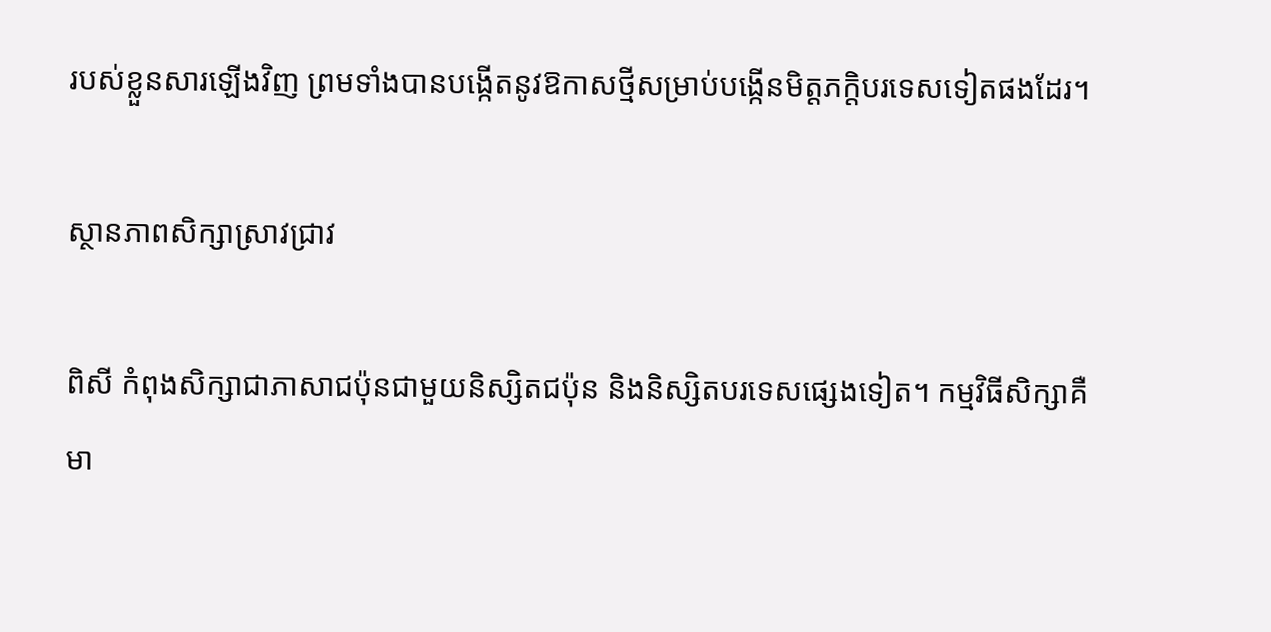របស់ខ្លួនសារឡើងវិញ ព្រមទាំងបានបង្កើតនូវឱកាសថ្មីសម្រាប់បង្កើនមិត្តភក្តិបរទេសទៀតផងដែរ។

ស្ថានភាពសិក្សាស្រាវជ្រាវ

ពិសី កំពុងសិក្សាជាភាសាជប៉ុនជាមួយនិស្សិតជប៉ុន និងនិស្សិតបរទេសផ្សេងទៀត។ កម្មវិធីសិក្សាគឺមា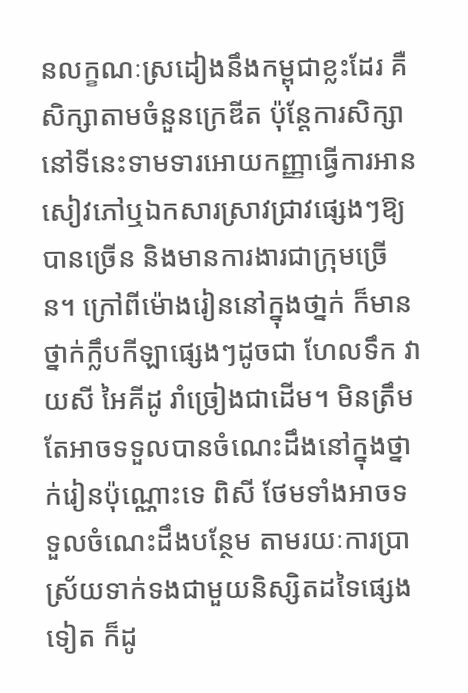នលក្ខណៈស្រដៀងនឹងកម្ពុជាខ្លះដែរ គឺសិក្សាតាមចំនួនក្រេឌីត ប៉ុន្តែការសិក្សានៅទីនេះទាមទារអោយកញ្ញាធ្វើការអានសៀវភៅឬឯកសារស្រាវជ្រាវផ្សេងៗឱ្យបានច្រើន និងមានការងារជាក្រុមច្រើន។ ក្រៅពីម៉ោងរៀននៅក្នុងថា្នក់ ក៏មានថ្នាក់ក្លឹបកីឡាផ្សេងៗដូចជា ហែលទឹក វាយសី អៃគីដូ រាំច្រៀងជាដើម។ មិនត្រឹមតែអាចទទួលបានចំណេះដឹងនៅក្នុងថ្នាក់រៀនប៉ុណ្ណោះទេ ពិសី ថែមទាំងអាចទទួលចំណេះដឹងបន្ថែម តាមរយៈការប្រាស្រ័យទាក់ទងជាមួយនិស្សិតដទៃផ្សេងទៀត ក៏ដូ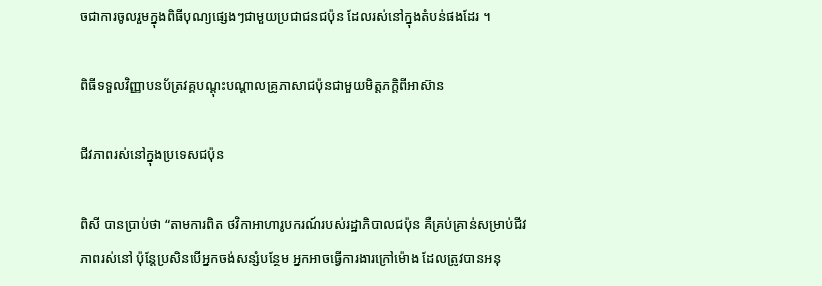ចជាការចូលរួមក្នុងពិធីបុណ្យផ្សេងៗជាមួយប្រជាជនជប៉ុន ដែលរស់នៅក្នុងតំបន់ផងដែរ ។

ពិធីទទួលវិញ្ញាបនប័ត្រវគ្គបណ្តុះបណ្តាលគ្រូភាសាជប៉ុនជាមួយមិត្តភក្តិពីអាស៊ាន

ជីវភាពរស់នៅក្នុងប្រទេសជប៉ុន

ពិសី បានប្រាប់ថា “តាមការពិត ថវិកាអាហារូបករណ៍របស់រដ្ឋាភិបាលជប៉ុន គឺគ្រប់គ្រាន់សម្រាប់ជីវភាពរស់នៅ ប៉ុន្តែប្រសិនបើអ្នកចង់សន្សំបន្ថែម អ្នកអាចធ្វើការងារក្រៅម៉ោង ដែលត្រូវបានអនុ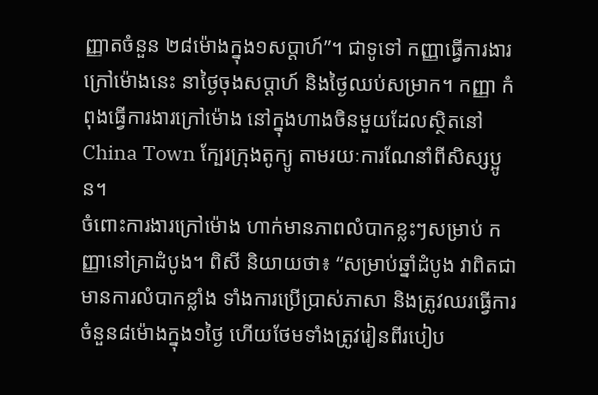ញ្ញាតចំនួន ២៨ម៉ោងក្នុង១សប្តាហ៍”។ ជាទូទៅ កញ្ញាធ្វើការងារក្រៅម៉ោងនេះ នាថ្ងៃចុងសប្តាហ៍ និងថ្ងៃឈប់សម្រាក។ កញ្ញា កំពុងធ្វើការងារក្រៅម៉ោង នៅក្នុងហាងចិនមួយដែលស្ថិតនៅ China Town ក្បែរក្រុងតូក្យូ តាមរយៈការណែនាំពីសិស្សប្អូន។
ចំពោះការងារក្រៅម៉ោង ហាក់មានភាពលំបាកខ្លះៗសម្រាប់ កញ្ញានៅគ្រាដំបូង។ ពិសី និយាយថា៖ “សម្រាប់ឆ្នាំដំបូង វាពិតជាមានការលំបាកខ្លាំង ទាំងការប្រើប្រាស់ភាសា និងត្រូវឈរធ្វើការចំនួន៨ម៉ោងក្នុង១ថ្ងៃ ហើយថែមទាំងត្រូវរៀនពីរបៀប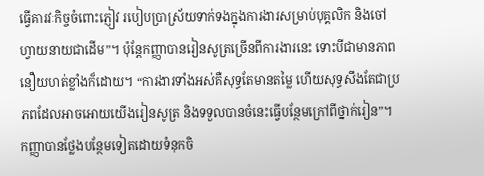ធ្វើគារវៈកិច្ចចំពោះភ្ញៀវ របៀបប្រាស្រ័យទាក់ទងក្នុងការងារសម្រាប់បុគ្គលិក និងចៅហ្វាយនាយជាដើម”។ ប៉ុន្តែកញ្ញាបានរៀនសូត្រច្រើនពីការងារនេះ ទោះបីជាមានភាពនឿយហត់ខ្លាំងក៏ដោយ។ “ការងារទាំងអស់គឺសុទ្ធតែមានតម្លៃ ហើយសុទ្ធសឹងតែជាប្រភពដែលអាចអោយយើងរៀនសូត្រ និងទទួលបានចំនេះធ្វើបន្ថែមក្រៅពីថ្នាក់រៀន”។ កញ្ញាបានថ្លែងបន្ថែមទៀតដោយទំនុកចិ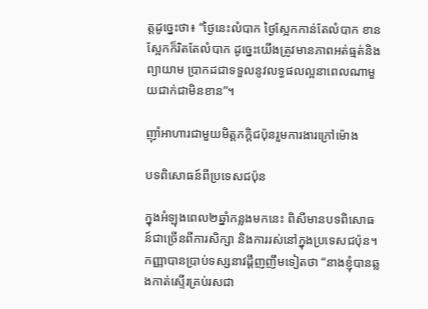ត្តដូច្នេះថា៖ “ថ្ងៃនេះលំបាក ថ្ងៃស្អែកកាន់តែលំបាក ខានស្អែកក៏រិតតែលំបាក ដូច្នេះយើងត្រូវមានភាពអត់ធ្មត់និងព្យាយាម ប្រាកដជាទទួលនូវលទ្ធផលល្អនាពេលណាមួយជាក់ជាមិនខាន”។

ញ៉ាំអាហារជាមួយមិត្តភក្តិជប៉ុនរួមការងារក្រៅម៉ោង

បទពិសោធន៍ពីប្រទេសជប៉ុន

ក្នុងអំឡុងពេល២ឆ្នាំកន្លងមកនេះ ពិសីមានបទពិសោធន៍ជាច្រើនពីការសិក្សា និងការរស់នៅក្នុងប្រទេសជប៉ុន។ កញ្ញាបានប្រាប់ទស្សនាវដ្តីញញឹមទៀតថា “នាងខ្ញុំបានឆ្លងកាត់ស្ទើរគ្រប់រសជា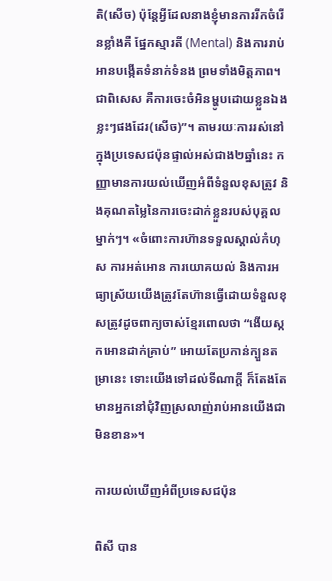តិ(សើច) ប៉ុន្តែអ្វីដែលនាងខ្ញុំមានការរីកចំរើនខ្លាំងគឺ ផ្នែកស្មារតី (Mental) និងការរាប់អានបង្កើតទំនាក់ទំនង ព្រមទាំងមិត្តភាព។ ជាពិសេស គឺការចេះចំអិនម្ហូបដោយខ្លួនឯងខ្លះៗផងដែរ(សើច)”។ តាមរយៈការរស់នៅក្នុងប្រទេសជប៉ុនផ្ទាល់អស់ជាង២ឆ្នាំនេះ កញ្ញាមានការយល់ឃើញអំពីទំនួលខុសត្រូវ និងគុណតម្លៃនៃការចេះដាក់ខ្លួនរបស់បុគ្គលម្នាក់ៗ។ «ចំពោះការហ៊ានទទួលស្គាល់កំហុស ការអត់អោន ការយោគយល់ និងការអធ្យាស្រ័យយើងត្រូវតែហ៊ានធ្វើដោយទំនួលខុសត្រូវដូចពាក្យចាស់ខ្មែរពោលថា “ងើយស្កកអោនដាក់គ្រាប់” អោយតែប្រកាន់ក្បួនតម្រានេះ ទោះយើងទៅដល់ទីណាក្តី ក៏តែងតែមានអ្នកនៅជុំវិញស្រលាញ់រាប់អានយើងជាមិនខាន»។

ការយល់ឃើញអំពីប្រទេសជប៉ុន

ពិសី បាន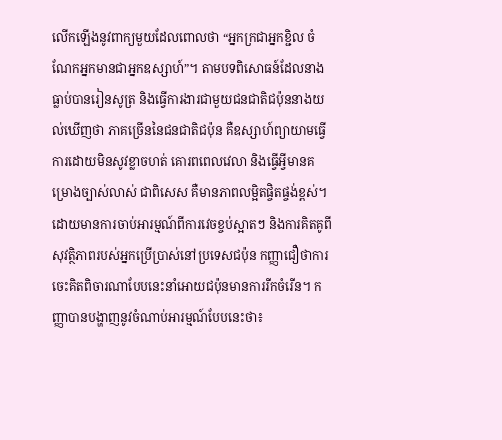លើកឡើងនូវពាក្យមួយដែលពោលថា “អ្នកក្រជាអ្នកខ្ជិល ចំណែកអ្នកមានជាអ្នកឧស្សាហ៍”។ តាមបទពិសោធន៍ដែលនាងធ្លាប់បានរៀនសូត្រ និងធ្វើការងារជាមួយជនជាតិជប៉ុននាងយល់ឃើញថា ភាគច្រើននៃជនជាតិជប៉ុន គឺឧស្សាហ៍ព្យាយាមធ្វើការដោយមិនសូវខ្លាចហត់ គោរពពេលវេលា និងធ្វើអ្វីមានគម្រោងច្បាស់លាស់ ជាពិសេស គឺមានភាពលម្អិតផ្ចិតផ្ចង់ខ្ពស់។ ដោយមានការចាប់អារម្មណ៍ពីការវេចខ្ចប់ស្អាតៗ និងការគិតគូពីសុវត្ថិភាពរបស់អ្នកប្រើប្រាស់នៅប្រទេសជប៉ុន កញ្ញាជឿថាការចេះគិតពិចារណាបែបនេះនាំអោយជប៉ុនមានការរីកចំរើន។ កញ្ញាបានបង្ហាញនូវចំណាប់អារម្មណ៍បែបនេះថា៖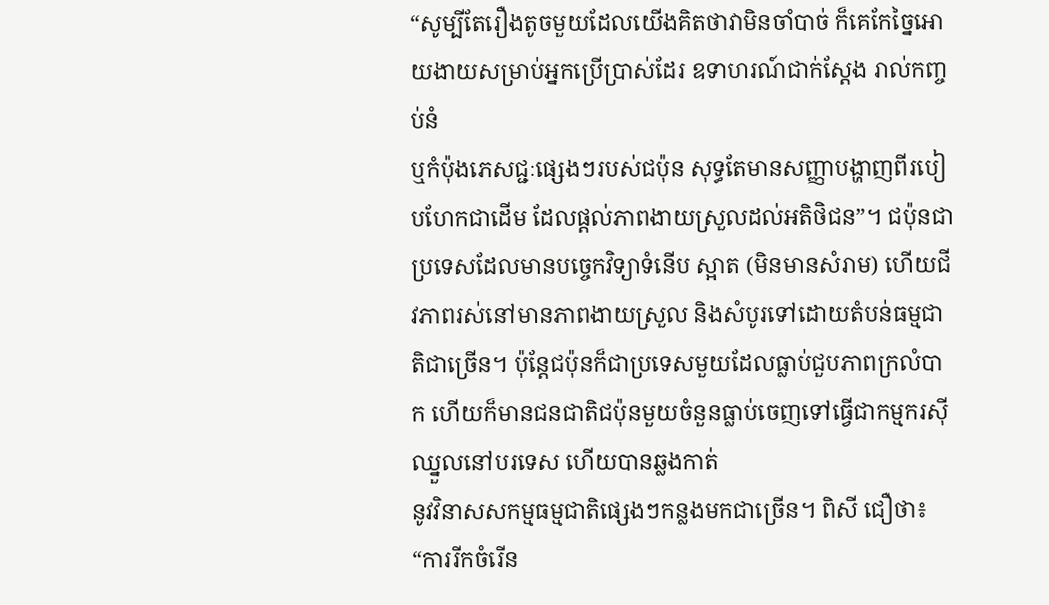“សូម្បីតែរឿងតូចមួយដែលយើងគិតថាវាមិនចាំបាច់ ក៏គេកែច្នៃអោយងាយសម្រាប់អ្នកប្រើប្រាស់ដែរ ឧទាហរណ៍ជាក់ស្តែង រាល់កញ្ចប់នំ
ឬកំប៉ុងភេសជ្ជៈផ្សេងៗរបស់ជប៉ុន សុទ្ធតែមានសញ្ញាបង្ហាញពីរបៀបហែកជាដើម ដែលផ្តល់ភាពងាយស្រួលដល់អតិថិជន”។ ជប៉ុនជាប្រទេសដែលមានបចេ្ចកវិទ្យាទំនើប ស្អាត (មិនមានសំរាម) ហើយជីវភាពរស់នៅមានភាពងាយស្រួល និងសំបូរទៅដោយតំបន់ធម្មជាតិជាច្រើន។ ប៉ុន្តែជប៉ុនក៏ជាប្រទេសមួយដែលធ្លាប់ជួបភាពក្រលំបាក ហើយក៏មានជនជាតិជប៉ុនមួយចំនួនធ្លាប់ចេញទៅធ្វើជាកម្មករស៊ីឈ្នួលនៅបរទេស ហើយបានឆ្លងកាត់
នូវវិនាសសកម្មធម្មជាតិផ្សេងៗកន្លងមកជាច្រើន។ ពិសី ជឿថា៖ “ការរីកចំរើន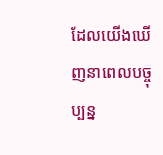ដែលយើងឃើញនាពេលបច្ចុប្បន្ន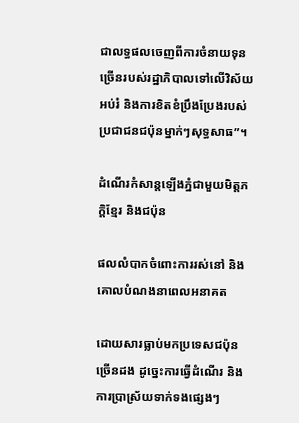ជាលទ្ធផលចេញពីការចំនាយទុនច្រើនរបស់រដ្ឋាភិបាលទៅលើវិស័យអប់រំ និងការខិតខំប្រឹងប្រែងរបស់ប្រជាជនជប៉ុនម្នាក់ៗសុទ្ធសាធ”។

ដំណើរកំសាន្តឡើងភ្នំជាមួយមិត្តភក្តិខ្មែរ និងជប៉ុន

ផលលំបាកចំពោះការរស់នៅ និងគោលបំណងនាពេលអនាគត

ដោយសារធ្លាប់មកប្រទេសជប៉ុនច្រើនដង ដូច្នេះការធ្វើដំណើរ និងការប្រាស្រ័យទាក់ទងផ្សេងៗ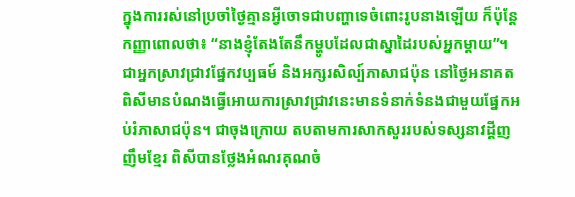ក្នុងការរស់នៅប្រចាំថ្ងៃគ្មានអ្វីចោទជាបញ្ហាទេចំពោះរូបនាងឡើយ ក៏ប៉ុន្តែកញ្ញាពោលថា៖ “នាងខ្ញុំតែងតែនឹកម្ហូបដែលជាស្នាដៃរបស់អ្នកម្តាយ”។ ជាអ្នកស្រាវជ្រាវផ្នែកវប្បធម៍ និងអក្សរសិល្ប៍ភាសាជប៉ុន នៅថ្ងៃអនាគត ពិសីមានបំណងធ្វើអោយការស្រាវជ្រាវនេះមានទំនាក់ទំនងជាមួយផ្នែកអប់រំភាសាជប៉ុន។ ជាចុងក្រោយ តបតាមការសាកសួររបស់ទស្សនាវដ្តីញញឹមខ្មែរ ពិសីបានថ្លែងអំណរគុណចំ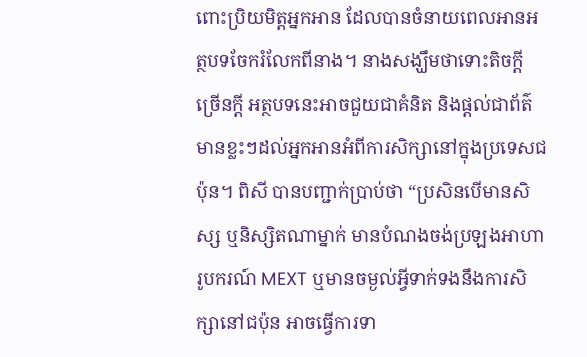ពោះប្រិយមិត្តអ្នកអាន ដែលបានចំនាយពេលអានអត្ថបទចែករំលែកពីនាង។ នាងសង្ឃឹមថាទោះតិចក្តីច្រើនក្តី អត្ថបទនេះអាចជួយជាគំនិត និងផ្តល់ជាព័ត៌មានខ្លះៗដល់អ្នកអានអំពីការសិក្សានៅក្នុងប្រទេសជប៉ុន។ ពិសី បានបញ្ជាក់ប្រាប់ថា “ប្រសិនបើមានសិស្ស ឬនិស្សិតណាម្នាក់ មានបំណងចង់ប្រឡងអាហារូបករណ៍ MEXT ឬមានចម្ងល់អ្វីទាក់ទងនឹងការសិក្សានៅជប៉ុន អាចធ្វើការទា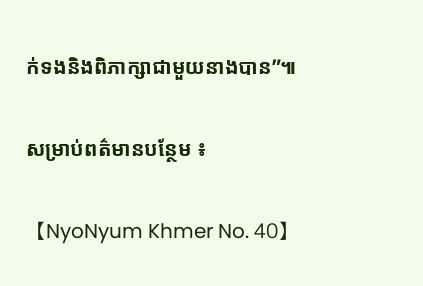ក់ទងនិងពិភាក្សាជាមួយនាងបាន”៕

សម្រាប់ពត៌មានបន្ថែម ៖

【NyoNyum Khmer No. 40】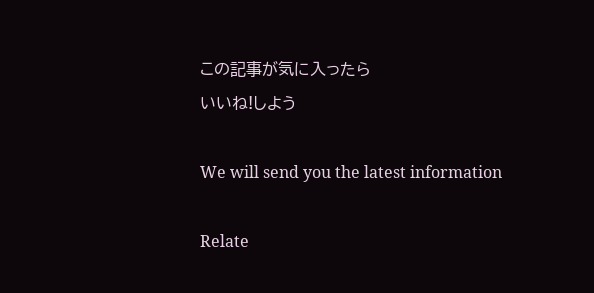この記事が気に入ったら
いいね!しよう

We will send you the latest information

Relate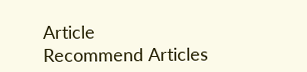Article
Recommend Articles